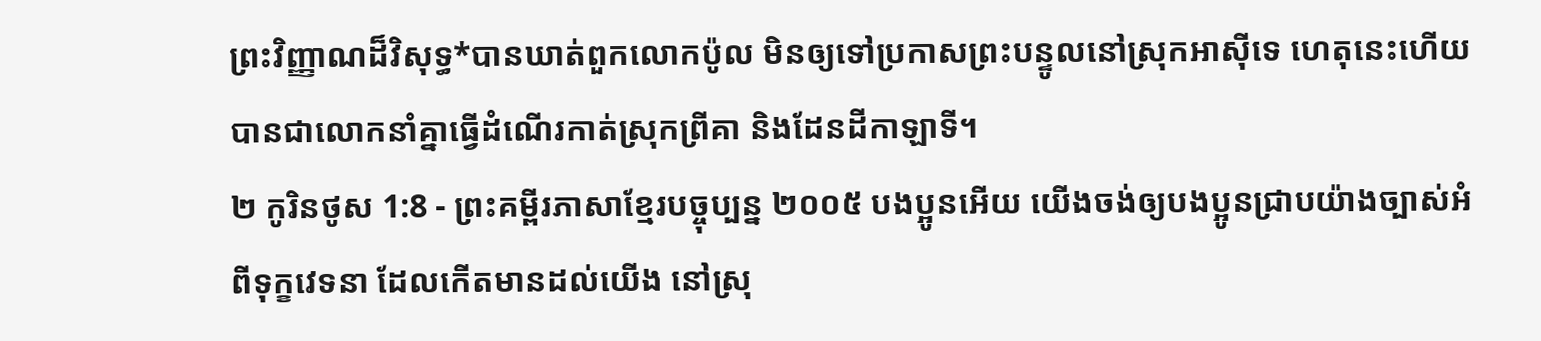ព្រះវិញ្ញាណដ៏វិសុទ្ធ*បានឃាត់ពួកលោកប៉ូល មិនឲ្យទៅប្រកាសព្រះបន្ទូលនៅស្រុកអាស៊ីទេ ហេតុនេះហើយបានជាលោកនាំគ្នាធ្វើដំណើរកាត់ស្រុកព្រីគា និងដែនដីកាឡាទី។
២ កូរិនថូស 1:8 - ព្រះគម្ពីរភាសាខ្មែរបច្ចុប្បន្ន ២០០៥ បងប្អូនអើយ យើងចង់ឲ្យបងប្អូនជ្រាបយ៉ាងច្បាស់អំពីទុក្ខវេទនា ដែលកើតមានដល់យើង នៅស្រុ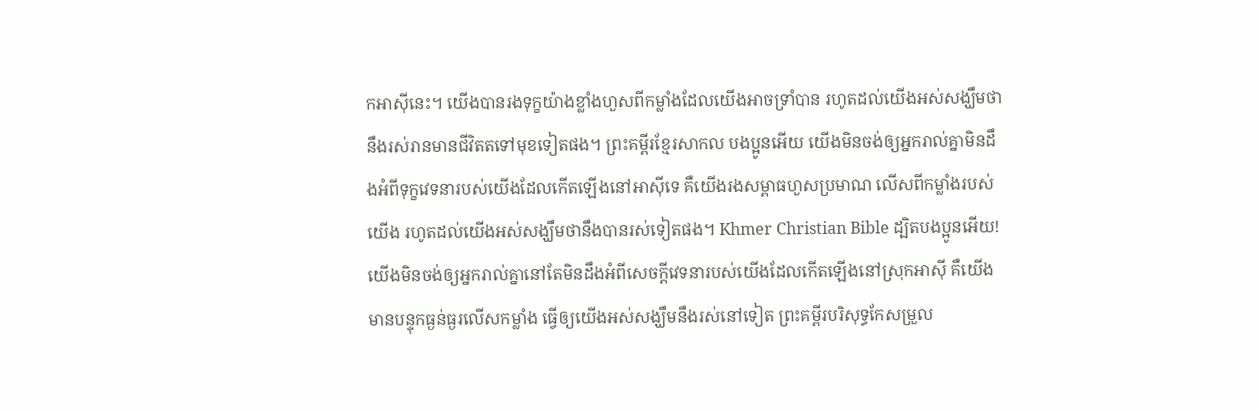កអាស៊ីនេះ។ យើងបានរងទុក្ខយ៉ាងខ្លាំងហួសពីកម្លាំងដែលយើងអាចទ្រាំបាន រហូតដល់យើងអស់សង្ឃឹមថានឹងរស់រានមានជីវិតតទៅមុខទៀតផង។ ព្រះគម្ពីរខ្មែរសាកល បងប្អូនអើយ យើងមិនចង់ឲ្យអ្នករាល់គ្នាមិនដឹងអំពីទុក្ខវេទនារបស់យើងដែលកើតឡើងនៅអាស៊ីទេ គឺយើងរងសម្ពាធហួសប្រមាណ លើសពីកម្លាំងរបស់យើង រហូតដល់យើងអស់សង្ឃឹមថានឹងបានរស់ទៀតផង។ Khmer Christian Bible ដ្បិតបងប្អូនអើយ! យើងមិនចង់ឲ្យអ្នករាល់គ្នានៅតែមិនដឹងអំពីសេចក្ដីវេទនារបស់យើងដែលកើតឡើងនៅស្រុកអាស៊ី គឺយើងមានបន្ទុកធ្ងន់ធ្ងរលើសកម្លាំង ធ្វើឲ្យយើងអស់សង្ឃឹមនឹងរស់នៅទៀត ព្រះគម្ពីរបរិសុទ្ធកែសម្រួល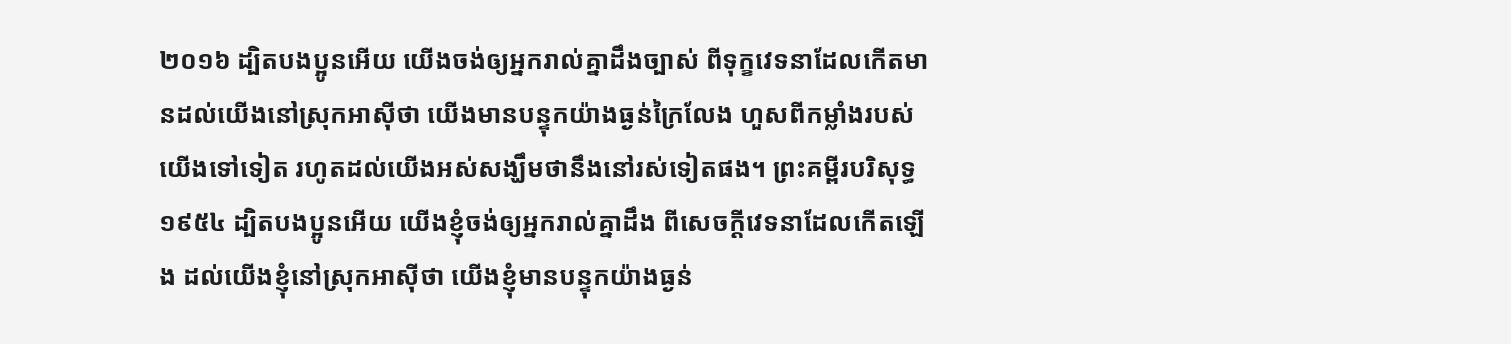២០១៦ ដ្បិតបងប្អូនអើយ យើងចង់ឲ្យអ្នករាល់គ្នាដឹងច្បាស់ ពីទុក្ខវេទនាដែលកើតមានដល់យើងនៅស្រុកអាស៊ីថា យើងមានបន្ទុកយ៉ាងធ្ងន់ក្រៃលែង ហួសពីកម្លាំងរបស់យើងទៅទៀត រហូតដល់យើងអស់សង្ឃឹមថានឹងនៅរស់ទៀតផង។ ព្រះគម្ពីរបរិសុទ្ធ ១៩៥៤ ដ្បិតបងប្អូនអើយ យើងខ្ញុំចង់ឲ្យអ្នករាល់គ្នាដឹង ពីសេចក្ដីវេទនាដែលកើតឡើង ដល់យើងខ្ញុំនៅស្រុកអាស៊ីថា យើងខ្ញុំមានបន្ទុកយ៉ាងធ្ងន់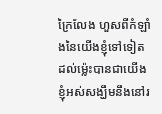ក្រៃលែង ហួសពីកំឡាំងនៃយើងខ្ញុំទៅទៀត ដល់ម៉្លេះបានជាយើងខ្ញុំអស់សង្ឃឹមនឹងនៅរ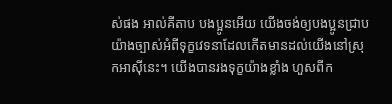ស់ផង អាល់គីតាប បងប្អូនអើយ យើងចង់ឲ្យបងប្អូនជ្រាបយ៉ាងច្បាស់អំពីទុក្ខវេទនាដែលកើតមានដល់យើងនៅស្រុកអាស៊ីនេះ។ យើងបានរងទុក្ខយ៉ាងខ្លាំង ហួសពីក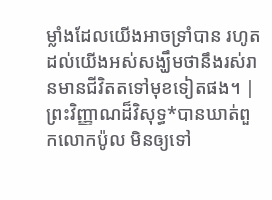ម្លាំងដែលយើងអាចទ្រាំបាន រហូតដល់យើងអស់សង្ឃឹមថានឹងរស់រានមានជីវិតតទៅមុខទៀតផង។ |
ព្រះវិញ្ញាណដ៏វិសុទ្ធ*បានឃាត់ពួកលោកប៉ូល មិនឲ្យទៅ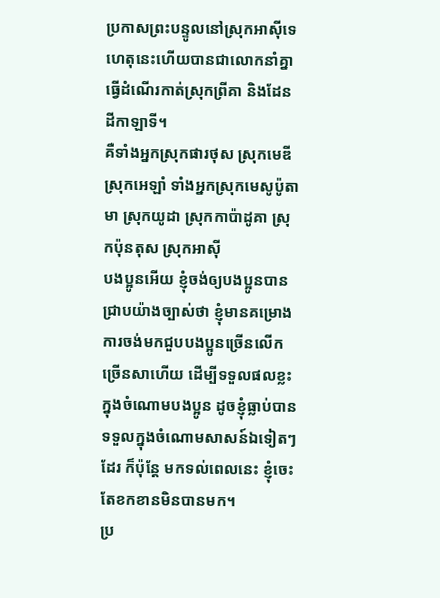ប្រកាសព្រះបន្ទូលនៅស្រុកអាស៊ីទេ ហេតុនេះហើយបានជាលោកនាំគ្នាធ្វើដំណើរកាត់ស្រុកព្រីគា និងដែនដីកាឡាទី។
គឺទាំងអ្នកស្រុកផារថុស ស្រុកមេឌី ស្រុកអេឡាំ ទាំងអ្នកស្រុកមេសូប៉ូតាមា ស្រុកយូដា ស្រុកកាប៉ាដូគា ស្រុកប៉ុនតុស ស្រុកអាស៊ី
បងប្អូនអើយ ខ្ញុំចង់ឲ្យបងប្អូនបានជ្រាបយ៉ាងច្បាស់ថា ខ្ញុំមានគម្រោងការចង់មកជួបបងប្អូនច្រើនលើកច្រើនសាហើយ ដើម្បីទទួលផលខ្លះក្នុងចំណោមបងប្អូន ដូចខ្ញុំធ្លាប់បានទទួលក្នុងចំណោមសាសន៍ឯទៀតៗដែរ ក៏ប៉ុន្តែ មកទល់ពេលនេះ ខ្ញុំចេះតែខកខានមិនបានមក។
ប្រ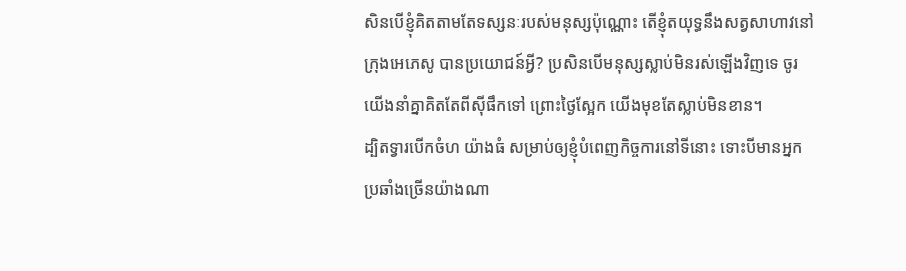សិនបើខ្ញុំគិតតាមតែទស្សនៈរបស់មនុស្សប៉ុណ្ណោះ តើខ្ញុំតយុទ្ធនឹងសត្វសាហាវនៅក្រុងអេភេសូ បានប្រយោជន៍អ្វី? ប្រសិនបើមនុស្សស្លាប់មិនរស់ឡើងវិញទេ ចូរយើងនាំគ្នាគិតតែពីស៊ីផឹកទៅ ព្រោះថ្ងៃស្អែក យើងមុខតែស្លាប់មិនខាន។
ដ្បិតទ្វារបើកចំហ យ៉ាងធំ សម្រាប់ឲ្យខ្ញុំបំពេញកិច្ចការនៅទីនោះ ទោះបីមានអ្នកប្រឆាំងច្រើនយ៉ាងណា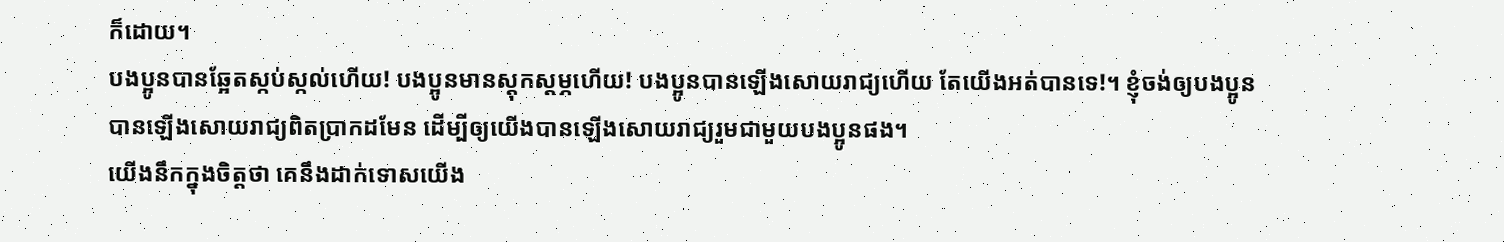ក៏ដោយ។
បងប្អូនបានឆ្អែតស្កប់ស្កល់ហើយ! បងប្អូនមានស្ដុកស្ដម្ភហើយ! បងប្អូនបានឡើងសោយរាជ្យហើយ តែយើងអត់បានទេ!។ ខ្ញុំចង់ឲ្យបងប្អូនបានឡើងសោយរាជ្យពិតប្រាកដមែន ដើម្បីឲ្យយើងបានឡើងសោយរាជ្យរួមជាមួយបងប្អូនផង។
យើងនឹកក្នុងចិត្តថា គេនឹងដាក់ទោសយើង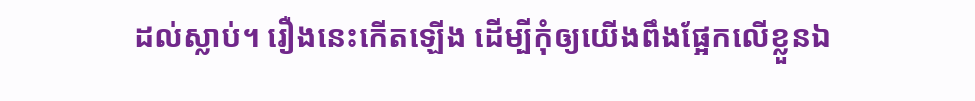ដល់ស្លាប់។ រឿងនេះកើតឡើង ដើម្បីកុំឲ្យយើងពឹងផ្អែកលើខ្លួនឯ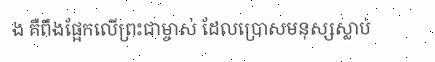ង គឺពឹងផ្អែកលើព្រះជាម្ចាស់ ដែលប្រោសមនុស្សស្លាប់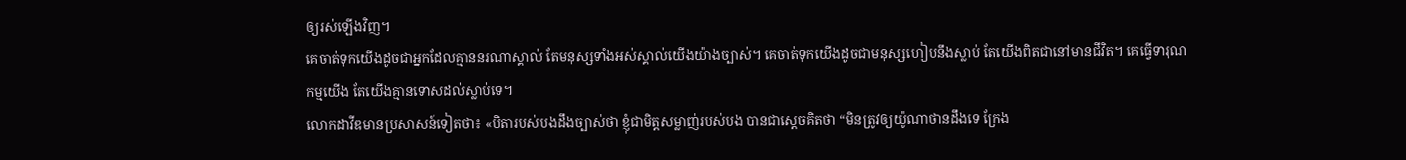ឲ្យរស់ឡើងវិញ។
គេចាត់ទុកយើងដូចជាអ្នកដែលគ្មាននរណាស្គាល់ តែមនុស្សទាំងអស់ស្គាល់យើងយ៉ាងច្បាស់។ គេចាត់ទុកយើងដូចជាមនុស្សហៀបនឹងស្លាប់ តែយើងពិតជានៅមានជីវិត។ គេធ្វើទារុណកម្មយើង តែយើងគ្មានទោសដល់ស្លាប់ទេ។
លោកដាវីឌមានប្រសាសន៍ទៀតថា៖ «បិតារបស់បងដឹងច្បាស់ថា ខ្ញុំជាមិត្តសម្លាញ់របស់បង បានជាស្ដេចគិតថា “មិនត្រូវឲ្យយ៉ូណាថានដឹងទេ ក្រែង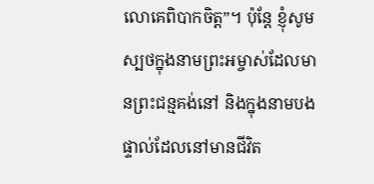លោគេពិបាកចិត្ត”។ ប៉ុន្តែ ខ្ញុំសូមស្បថក្នុងនាមព្រះអម្ចាស់ដែលមានព្រះជន្មគង់នៅ និងក្នុងនាមបងផ្ទាល់ដែលនៅមានជីវិត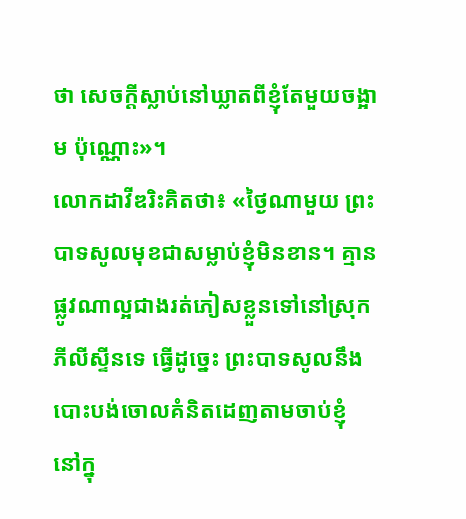ថា សេចក្ដីស្លាប់នៅឃ្លាតពីខ្ញុំតែមួយចង្អាម ប៉ុណ្ណោះ»។
លោកដាវីឌរិះគិតថា៖ «ថ្ងៃណាមួយ ព្រះបាទសូលមុខជាសម្លាប់ខ្ញុំមិនខាន។ គ្មានផ្លូវណាល្អជាងរត់ភៀសខ្លួនទៅនៅស្រុកភីលីស្ទីនទេ ធ្វើដូច្នេះ ព្រះបាទសូលនឹងបោះបង់ចោលគំនិតដេញតាមចាប់ខ្ញុំ នៅក្នុ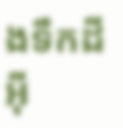ងទឹកដីអ៊ី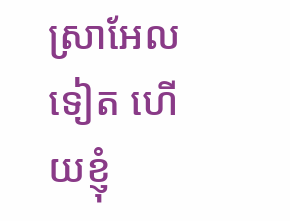ស្រាអែលទៀត ហើយខ្ញុំ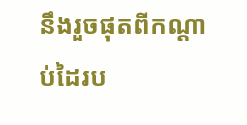នឹងរួចផុតពីកណ្ដាប់ដៃរប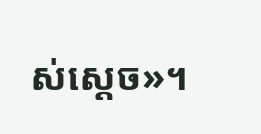ស់ស្ដេច»។